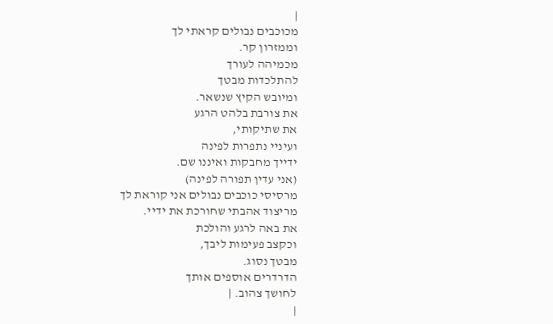|
מכוכבים נבולים קראתי לך
וממזרון קר.
מכמיהה לעורך
להתלכדות מבטך
ומיובש הקיץ שנשאר.
את צורבת בלהט הרגע
את שתיקותי,
ועיניי נתפרות לפינה
ידייך מחבקות ואיננו שם.
(אני עדין תפורה לפינה)
מרסיסי כוכבים נבולים אני קוראת לך
מריצוד אהבתי שחורכת את ידיי.
את באה לרגע והולכת
וכקצב פעימות ליבך,
מבטך נסוג.
הדרדרים אוספים אותך
לחושך צהוב. |
|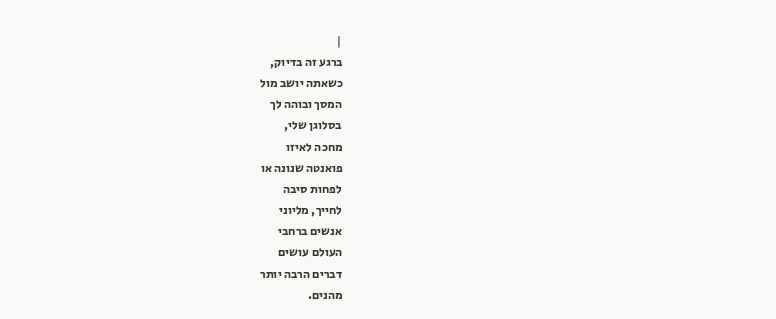|
ברגע זה בדיוק,
כשאתה יושב מול
המסך ובוהה לך
בסלוגן שלי,
מחכה לאיזו
פואנטה שנונה או
לפחות סיבה
לחייך, מליוני
אנשים ברחבי
העולם עושים
דברים הרבה יותר
מהנים.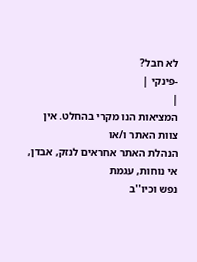לא חבל?
-פינקי |
|
המציאות הנו מקרי בהחלט. אין צוות האתר ו/או
הנהלת האתר אחראים לנזק, אבדן, אי נוחות, עגמת
נפש וכיו''ב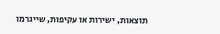תוצאות, ישירות או עקיפות, שייגרמו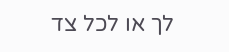לך או לכל צד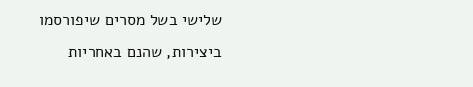שלישי בשל מסרים שיפורסמו
ביצירות, שהנם באחריות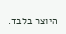היוצר בלבד.